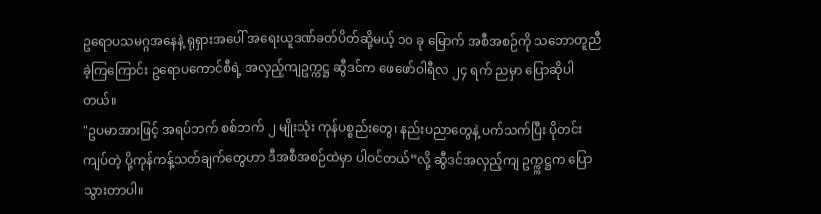ဥရောပသမဂ္ဂအနေနဲ့ ရုရှားအပေါ် အရေးယူဒဏ်ခတ်ပိတ်ဆို့မယ့် ၁၀ ခု မြောက် အစီအစဉ်ကို သဘောတူညီခဲ့ကြကြောင်း ဥရောပကောင်စီရဲ့ အလှည့်ကျဥက္ကဋ္ဌ ဆွီဒင်က ဖေဖော်ဝါရီလ ၂၄ ရက် ညမှာ ပြောဆိုပါတယ်။
"ဥပမာအားဖြင့် အရပ်ဘက် စစ်ဘက် ၂ မျိုးသုံး ကုန်ပစ္စည်းတွေ၊ နည်းပညာတွေနဲ့ ပက်သက်ပြီး ပိုတင်းကျပ်တဲ့ ပို့ကုန်ကန့်သတ်ချက်တွေဟာ ဒီအစီအစဉ်ထဲမှာ ပါဝင်တယ်”လို့ ဆွီဒင်အလှည့်ကျ ဥက္က္ကဋ္ဌက ပြောသွားတာပါ။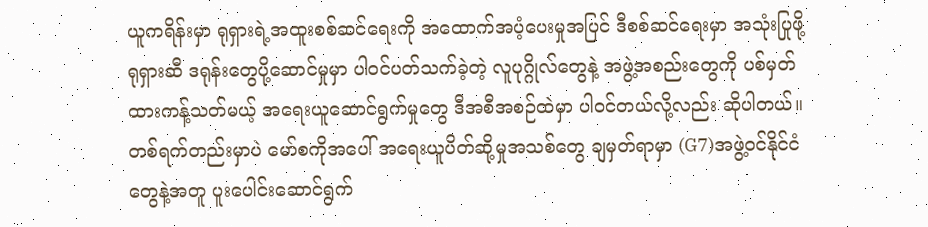ယူကရိန်းမှာ ရုရှားရဲ့အထူးစစ်ဆင်ရေးကို အထောက်အပံ့ပေးမှုအပြင် ဒီစစ်ဆင်ရေးမှာ အသုံးပြုဖို့ ရုရှားဆီ ဒရုန်းတွေပို့ဆောင်မှုမှာ ပါဝင်ပတ်သက်ခဲ့တဲ့ လူပုဂ္ဂိုလ်တွေနဲ့ အဖွဲ့အစည်းတွေကို ပစ်မှတ်ထားကန့်သတ်မယ့် အရေးယူဆောင်ရွက်မှုတွေ ဒီအစီအစဉ်ထဲမှာ ပါဝင်တယ်လို့လည်း ဆိုပါတယ်။
တစ်ရက်တည်းမှာပဲ မော်စကိုအပေါ် အရေးယူပိတ်ဆို့မှုအသစ်တွေ ချမှတ်ရာမှာ (G7)အဖွဲ့ဝင်နိုင်ငံ တွေနဲ့အတူ ပူးပေါင်းဆောင်ရွက်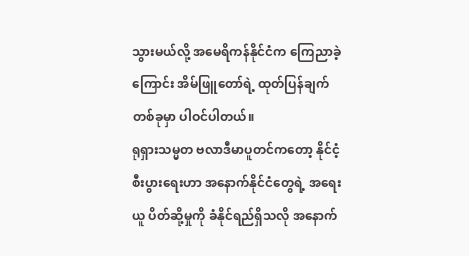သွားမယ်လို့ အမေရိကန်နိုင်ငံက ကြေညာခဲ့ကြောင်း အိမ်ဖြူတော်ရဲ့ ထုတ်ပြန်ချက် တစ်ခုမှာ ပါဝင်ပါတယ်။
ရုရှားသမ္မတ ဗလာဒီမာပူတင်ကတော့ နိုင်ငံ့စီးပွားရေးဟာ အနောက်နိုင်ငံတွေရဲ့ အရေးယူ ပိတ်ဆို့မှုကို ခံနိုင်ရည်ရှိသလို အနောက်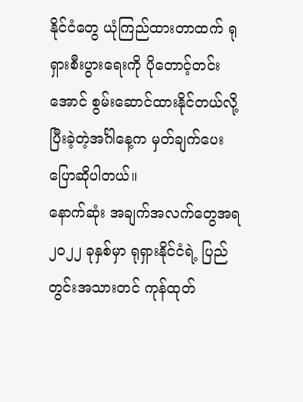နိုင်ငံတွေ ယုံကြည်ထားတာထက် ရုရှားစီးပွားရေးကို ပိုတောင့်တင်းအောင် စွမ်းဆောင်ထားနိုင်တယ်လို့ ပြီးခဲ့တဲ့အင်္ဂါနေ့က မှတ်ချက်ပေး ပြောဆိုပါတယ်။
နောက်ဆုံး အချက်အလက်တွေအရ ၂၀၂၂ ခုနှစ်မှာ ရုရှားနိုင်ငံရဲ့ ပြည်တွင်းအသားတင် ကုန်ထုတ်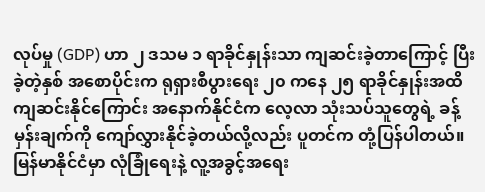လုပ်မှု (GDP) ဟာ ၂ ဒသမ ၁ ရာခိုင်နှုန်းသာ ကျဆင်းခဲ့တာကြောင့် ပြီးခဲ့တဲ့နှစ် အစောပိုင်းက ရုရှားစီပွားရေး ၂၀ ကနေ ၂၅ ရာခိုင်နှုန်းအထိ ကျဆင်းနိုင်ကြောင်း အနောက်နိုင်ငံက လေ့လာ သုံးသပ်သူတွေရဲ့ ခန့်မှန်းချက်ကို ကျော်လွှားနိုင်ခဲ့တယ်လို့လည်း ပူတင်က တုံ့ပြန်ပါတယ်။
မြန်မာနိုင်ငံမှာ လုံခြုံရေးနဲ့ လူ့အခွင့်အရေး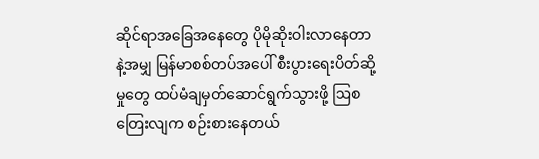ဆိုင်ရာအခြေအနေတွေ ပိုမိုဆိုးဝါးလာနေတာနဲ့အမျှ မြန်မာစစ်တပ်အပေါ် စီးပွားရေးပိတ်ဆို့မှုတွေ ထပ်မံချမှတ်ဆောင်ရွက်သွားဖို့ ဩစတြေးလျက စဉ်းစားနေတယ်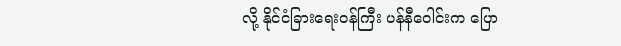လို့ နိုင်ငံခြားရေးဝန်ကြီး ပန်နီဝေါင်းက ပြော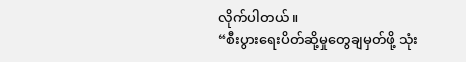လိုက်ပါတယ်။
“စီးပွားရေးပိတ်ဆို့မှုတွေချမှတ်ဖို့ သုံး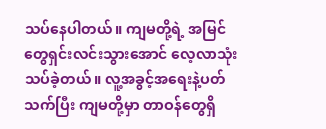သပ်နေပါတယ်။ ကျမတို့ရဲ့ အမြင်တွေရှင်းလင်းသွားအောင် လေ့လာသုံးသပ်ခဲ့တယ်။ လူ့အခွင့်အရေးနဲ့ပတ်သက်ပြီး ကျမတို့မှာ တာဝန်တွေရှိ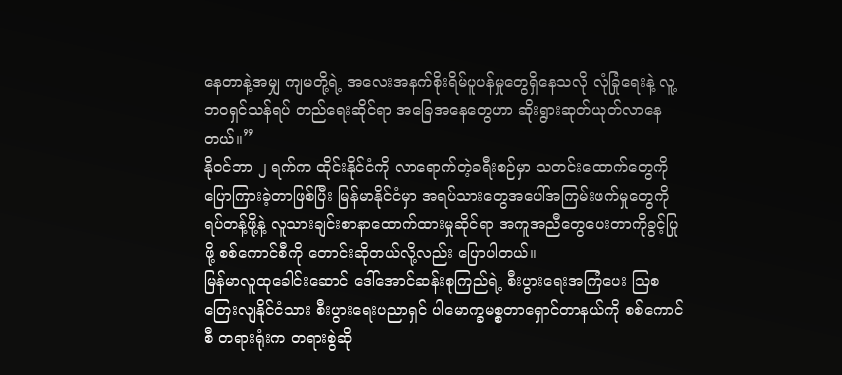နေတာနဲ့အမျှ ကျမတို့ရဲ့ အလေးအနက်စိုးရိမ်ပူပန်မှုတွေရှိနေသလို လုံခြုံရေးနဲ့ လူ့ဘဝရှင်သန်ရပ် တည်ရေးဆိုင်ရာ အခြေအနေတွေဟာ ဆိုးရွားဆုတ်ယုတ်လာနေတယ်။”
နိုဝင်ဘာ ၂ ရက်က ထိုင်းနိုင်ငံကို လာရောက်တဲ့ခရီးစဉ်မှာ သတင်းထောက်တွေကို ပြောကြားခဲ့တာဖြစ်ပြီး မြန်မာနိုင်ငံမှာ အရပ်သားတွေအပေါ်အကြမ်းဖက်မှုတွေကို ရပ်တန့်ဖို့နဲ့ လူသားချင်းစာနာထောက်ထားမှုဆိုင်ရာ အကူအညီတွေပေးတာကိုခွင့်ပြုဖို့ စစ်ကောင်စီကို တောင်းဆိုတယ်လို့လည်း ပြောပါတယ်။
မြန်မာလူထုခေါင်းဆောင် ဒေါ်အောင်ဆန်းစုကြည်ရဲ့ စီးပွားရေးအကြံပေး ဩစတြေးလျနိုင်ငံသား စီးပွားရေးပညာရှင် ပါမောက္ခမစ္စတာရှောင်တာနယ်ကို စစ်ကောင်စီ တရားရုံးက တရားစွဲဆို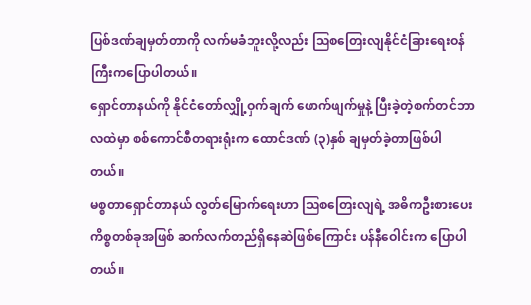ပြစ်ဒဏ်ချမှတ်တာကို လက်မခံဘူးလို့လည်း ဩစတြေးလျနိုင်ငံခြားရေးဝန်ကြီးကပြောပါတယ်။
ရှောင်တာနယ်ကို နိုင်ငံတော်လျှို့ဝှက်ချက် ဖောက်ဖျက်မှုနဲ့ ပြီးခဲ့တဲ့စက်တင်ဘာလထဲမှာ စစ်ကောင်စီတရားရုံးက ထောင်ဒဏ် (၃)နှစ် ချမှတ်ခဲ့တာဖြစ်ပါတယ်။
မစ္စတာရှောင်တာနယ် လွတ်မြောက်ရေးဟာ ဩစတြေးလျရဲ့ အဓိကဦးစားပေးကိစ္စတစ်ခုအဖြစ် ဆက်လက်တည်ရှိနေဆဲဖြစ်ကြောင်း ပန်နီဝေါင်းက ပြောပါတယ်။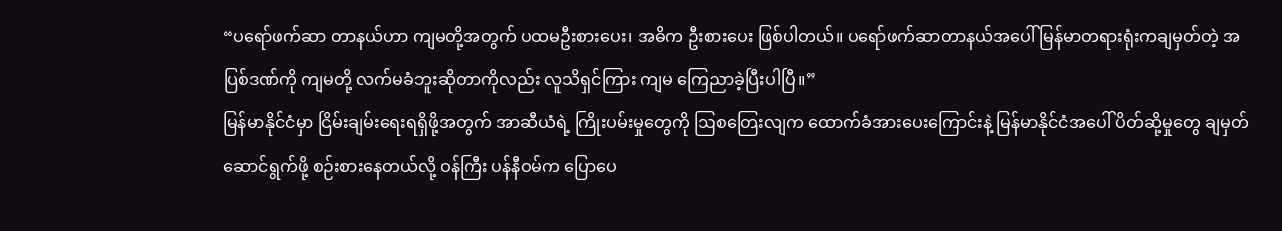“ပရော်ဖက်ဆာ တာနယ်ဟာ ကျမတို့အတွက် ပထမဦးစားပေး၊ အဓိက ဦးစားပေး ဖြစ်ပါတယ်။ ပရော်ဖက်ဆာတာနယ်အပေါ် မြန်မာတရားရုံးကချမှတ်တဲ့ အပြစ်ဒဏ်ကို ကျမတို့ လက်မခံဘူးဆိုတာကိုလည်း လူသိရှင်ကြား ကျမ ကြေညာခဲ့ပြီးပါပြီ။”
မြန်မာနိုင်ငံမှာ ငြိမ်းချမ်းရေးရရှိဖို့အတွက် အာဆီယံရဲ့ ကြိုးပမ်းမှုတွေကို ဩစတြေးလျက ထောက်ခံအားပေးကြောင်းနဲ့ မြန်မာနိုင်ငံအပေါ် ပိတ်ဆို့မှုတွေ ချမှတ်ဆောင်ရွက်ဖို့ စဉ်းစားနေတယ်လို့ ဝန်ကြီး ပန်နီဝမ်က ပြောပေ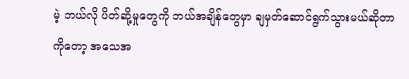မဲ့ ဘယ်လို ပိတ်ဆို့မှုတွေကို ဘယ်အချိန်တွေမှာ ချမှတ်ဆောင်ရွက်သွားမယ်ဆိုတာကိုတော့ အသေအ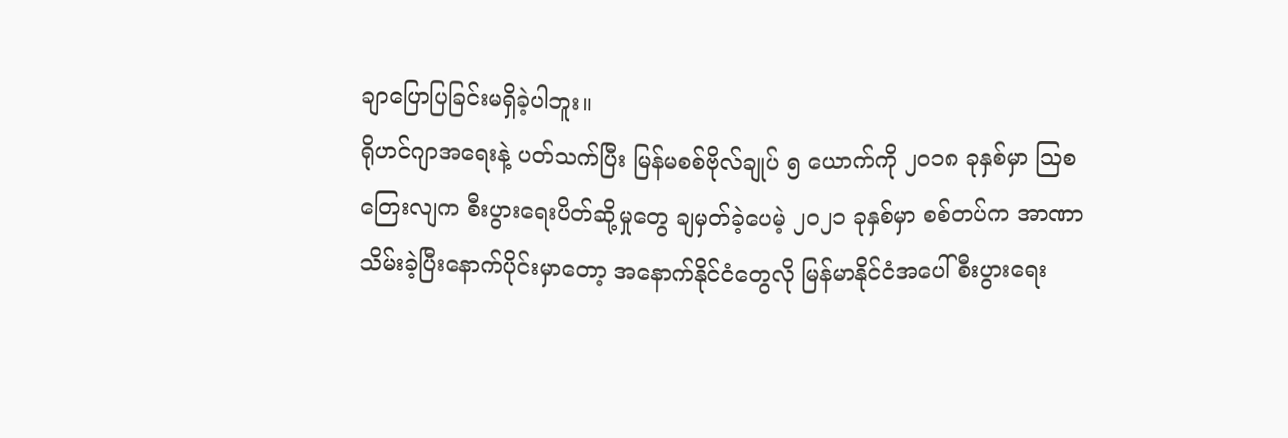ချာပြောပြခြင်းမရှိခဲ့ပါဘူး။
ရိုဟင်ဂျာအရေးနဲ့ ပတ်သက်ပြီး မြန်မစစ်ဗိုလ်ချုပ် ၅ ယောက်ကို ၂၀၁၈ ခုနှစ်မှာ ဩစတြေးလျက စီးပွားရေးပိတ်ဆို့မှုတွေ ချမှတ်ခဲ့ပေမဲ့ ၂၀၂၁ ခုနှစ်မှာ စစ်တပ်က အာဏာသိမ်းခဲ့ပြီးနောက်ပိုင်းမှာတော့ အနောက်နိုင်ငံတွေလို မြန်မာနိုင်ငံအပေါ် စီးပွားရေး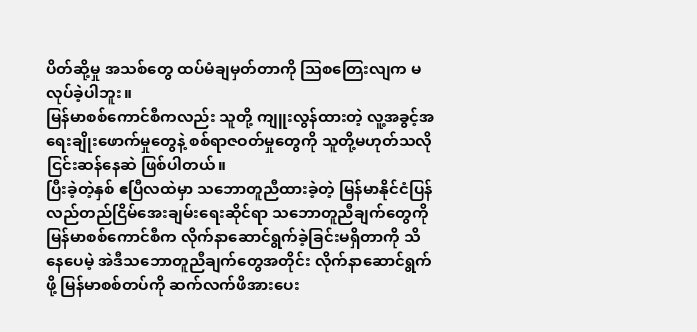ပိတ်ဆို့မှု အသစ်တွေ ထပ်မံချမှတ်တာကို ဩစတြေးလျက မလုပ်ခဲ့ပါဘူး။
မြန်မာစစ်ကောင်စီကလည်း သူတို့ ကျူးလွန်ထားတဲ့ လူ့အခွင့်အရေးချိုးဖောက်မှုတွေနဲ့ စစ်ရာဇဝတ်မှုတွေကို သူတို့မဟုတ်သလို ငြင်းဆန်နေဆဲ ဖြစ်ပါတယ်။
ပြီးခဲ့တဲ့နှစ် ဧပြီလထဲမှာ သဘောတူညီထားခဲ့တဲ့ မြန်မာနိုင်ငံပြန်လည်တည်ငြိမ်အေးချမ်းရေးဆိုင်ရာ သဘောတူညီချက်တွေကို မြန်မာစစ်ကောင်စီက လိုက်နာဆောင်ရွက်ခဲ့ခြင်းမရှိတာကို သိနေပေမဲ့ အဲဒီသဘောတူညီချက်တွေအတိုင်း လိုက်နာဆောင်ရွက်ဖို့ မြန်မာစစ်တပ်ကို ဆက်လက်ဖိအားပေး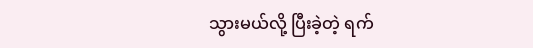သွားမယ်လို့ ပြီးခဲ့တဲ့ ရက်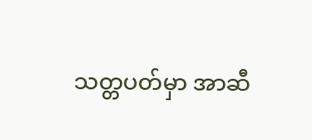သတ္တပတ်မှာ အာဆီ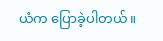ယံက ပြောခဲ့ပါတယ်။